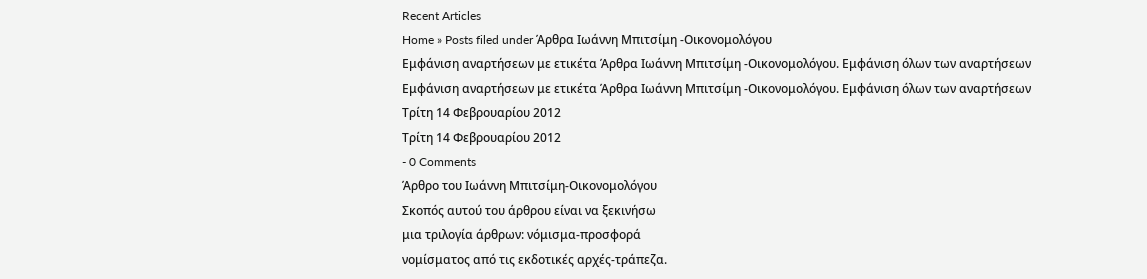Recent Articles
Home » Posts filed under Άρθρα Ιωάννη Μπιτσίμη -Οικονομολόγου
Εμφάνιση αναρτήσεων με ετικέτα Άρθρα Ιωάννη Μπιτσίμη -Οικονομολόγου. Εμφάνιση όλων των αναρτήσεων
Εμφάνιση αναρτήσεων με ετικέτα Άρθρα Ιωάννη Μπιτσίμη -Οικονομολόγου. Εμφάνιση όλων των αναρτήσεων
Τρίτη 14 Φεβρουαρίου 2012
Τρίτη 14 Φεβρουαρίου 2012
- 0 Comments
Άρθρο του Ιωάννη Μπιτσίμη-Οικονομολόγου
Σκοπός αυτού του άρθρου είναι να ξεκινήσω
μια τριλογία άρθρων: νόμισμα-προσφορά
νομίσματος από τις εκδοτικές αρχές-τράπεζα.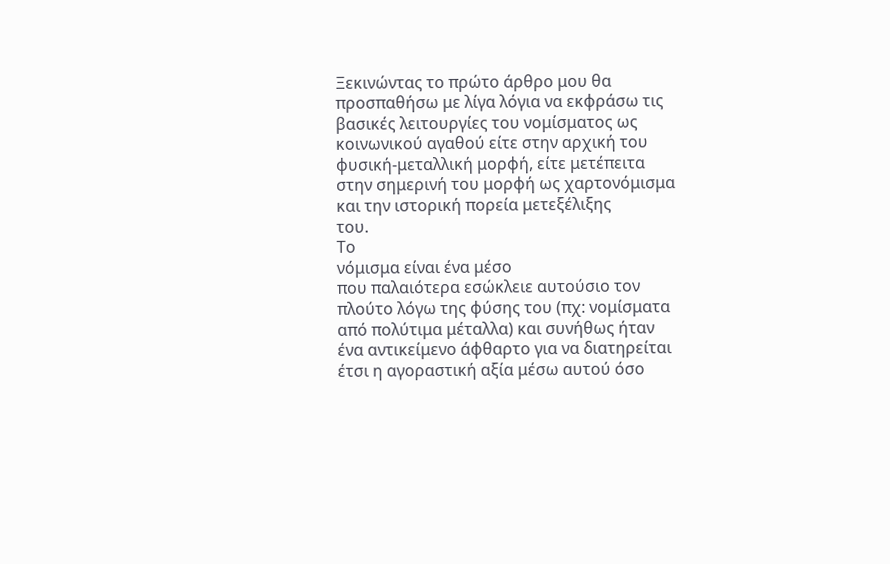Ξεκινώντας το πρώτο άρθρο μου θα
προσπαθήσω με λίγα λόγια να εκφράσω τις
βασικές λειτουργίες του νομίσματος ως
κοινωνικού αγαθού είτε στην αρχική του
φυσική-μεταλλική μορφή, είτε μετέπειτα
στην σημερινή του μορφή ως χαρτονόμισμα
και την ιστορική πορεία μετεξέλιξης
του.
Το
νόμισμα είναι ένα μέσο
που παλαιότερα εσώκλειε αυτούσιο τον
πλούτο λόγω της φύσης του (πχ: νομίσματα
από πολύτιμα μέταλλα) και συνήθως ήταν
ένα αντικείμενο άφθαρτο για να διατηρείται
έτσι η αγοραστική αξία μέσω αυτού όσο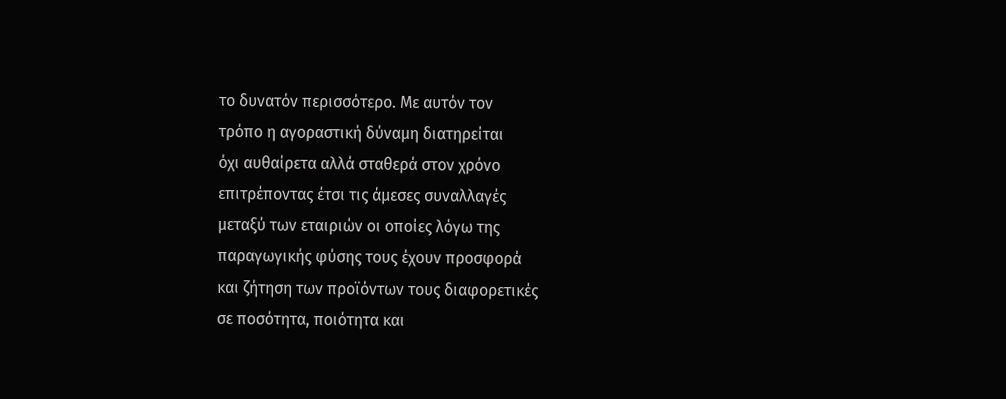το δυνατόν περισσότερο. Με αυτόν τον
τρόπο η αγοραστική δύναμη διατηρείται
όχι αυθαίρετα αλλά σταθερά στον χρόνο
επιτρέποντας έτσι τις άμεσες συναλλαγές
μεταξύ των εταιριών οι οποίες λόγω της
παραγωγικής φύσης τους έχουν προσφορά
και ζήτηση των προϊόντων τους διαφορετικές
σε ποσότητα, ποιότητα και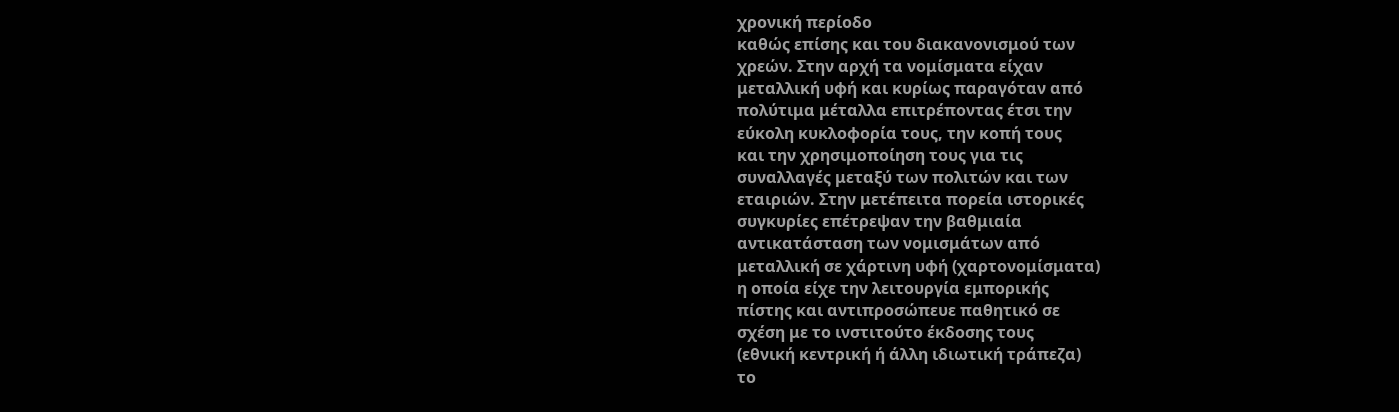χρονική περίοδο
καθώς επίσης και του διακανονισμού των
χρεών. Στην αρχή τα νομίσματα είχαν
μεταλλική υφή και κυρίως παραγόταν από
πολύτιμα μέταλλα επιτρέποντας έτσι την
εύκολη κυκλοφορία τους, την κοπή τους
και την χρησιμοποίηση τους για τις
συναλλαγές μεταξύ των πολιτών και των
εταιριών. Στην μετέπειτα πορεία ιστορικές
συγκυρίες επέτρεψαν την βαθμιαία
αντικατάσταση των νομισμάτων από
μεταλλική σε χάρτινη υφή (χαρτονομίσματα)
η οποία είχε την λειτουργία εμπορικής
πίστης και αντιπροσώπευε παθητικό σε
σχέση με το ινστιτούτο έκδοσης τους
(εθνική κεντρική ή άλλη ιδιωτική τράπεζα)
το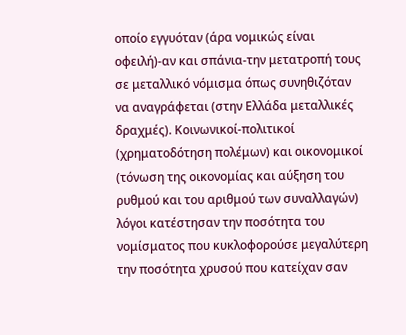οποίο εγγυόταν (άρα νομικώς είναι
οφειλή)-αν και σπάνια-την μετατροπή τους
σε μεταλλικό νόμισμα όπως συνηθιζόταν
να αναγράφεται (στην Ελλάδα μεταλλικές
δραχμές). Κοινωνικοί-πολιτικοί
(χρηματοδότηση πολέμων) και οικονομικοί
(τόνωση της οικονομίας και αύξηση του
ρυθμού και του αριθμού των συναλλαγών)
λόγοι κατέστησαν την ποσότητα του
νομίσματος που κυκλοφορούσε μεγαλύτερη
την ποσότητα χρυσού που κατείχαν σαν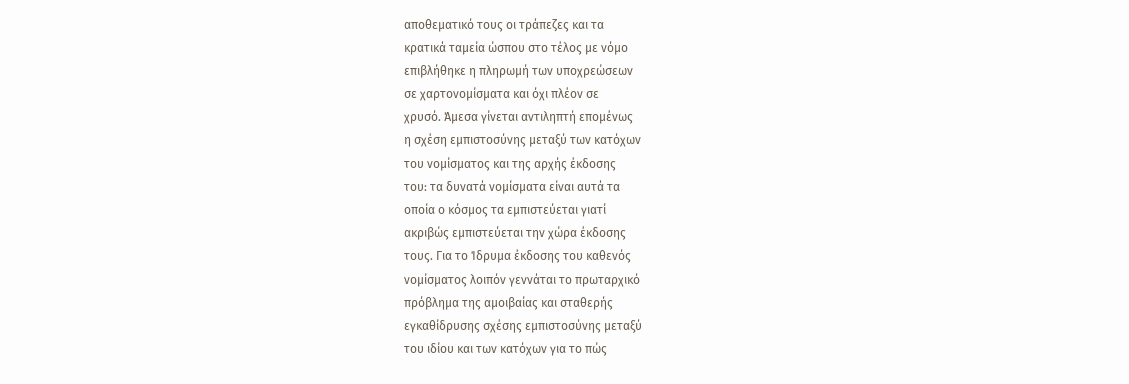αποθεματικό τους οι τράπεζες και τα
κρατικά ταμεία ώσπου στο τέλος με νόμο
επιβλήθηκε η πληρωμή των υποχρεώσεων
σε χαρτονομίσματα και όχι πλέον σε
χρυσό. Άμεσα γίνεται αντιληπτή επομένως
η σχέση εμπιστοσύνης μεταξύ των κατόχων
του νομίσματος και της αρχής έκδοσης
του: τα δυνατά νομίσματα είναι αυτά τα
οποία ο κόσμος τα εμπιστεύεται γιατί
ακριβώς εμπιστεύεται την χώρα έκδοσης
τους. Για το Ίδρυμα έκδοσης του καθενός
νομίσματος λοιπόν γεννάται το πρωταρχικό
πρόβλημα της αμοιβαίας και σταθερής
εγκαθίδρυσης σχέσης εμπιστοσύνης μεταξύ
του ιδίου και των κατόχων για το πώς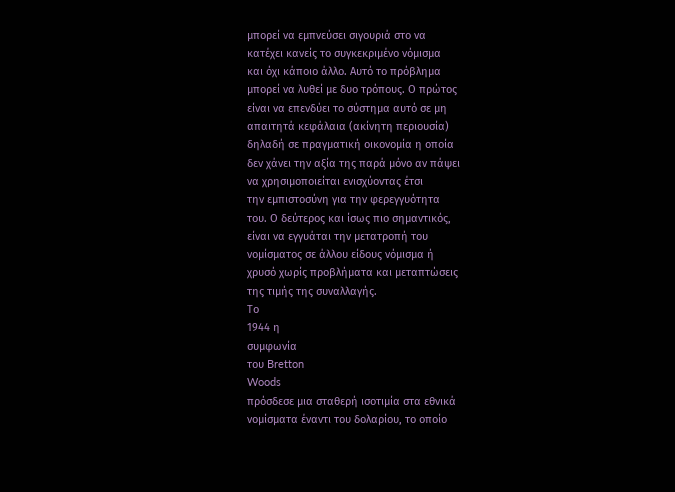μπορεί να εμπνεύσει σιγουριά στο να
κατέχει κανείς το συγκεκριμένο νόμισμα
και όχι κάποιο άλλο. Αυτό το πρόβλημα
μπορεί να λυθεί με δυο τρόπους. Ο πρώτος
είναι να επενδύει το σύστημα αυτό σε μη
απαιτητά κεφάλαια (ακίνητη περιουσία)
δηλαδή σε πραγματική οικονομία η οποία
δεν χάνει την αξία της παρά μόνο αν πάψει
να χρησιμοποιείται ενισχύοντας έτσι
την εμπιστοσύνη για την φερεγγυότητα
του. Ο δεύτερος και ίσως πιο σημαντικός,
είναι να εγγυάται την μετατροπή του
νομίσματος σε άλλου είδους νόμισμα ή
χρυσό χωρίς προβλήματα και μεταπτώσεις
της τιμής της συναλλαγής.
Το
1944 η
συμφωνία
του Bretton
Woods
πρόσδεσε μια σταθερή ισοτιμία στα εθνικά
νομίσματα έναντι του δολαρίου, το οποίο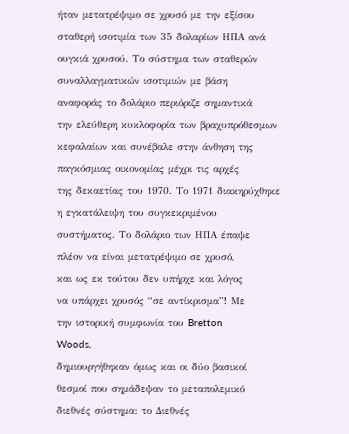ήταν μετατρέψιμο σε χρυσό με την εξίσου
σταθερή ισοτιμία των 35 δολαρίων ΗΠΑ ανά
ουγκιά χρυσού. Το σύστημα των σταθερών
συναλλαγματικών ισοτιμιών με βάση
αναφοράς το δολάριο περιόριζε σημαντικά
την ελεύθερη κυκλοφορία των βραχυπρόθεσμων
κεφαλαίων και συνέβαλε στην άνθηση της
παγκόσμιας οικονομίας μέχρι τις αρχές
της δεκαετίας του 1970. Το 1971 διακηρύχθηκε
η εγκατάλειψη του συγκεκριμένου
συστήματος. Το δολάριο των ΗΠΑ έπαψε
πλέον να είναι μετατρέψιμο σε χρυσό,
και ως εκ τούτου δεν υπήρχε και λόγος
να υπάρχει χρυσός “σε αντίκρισμα”! Με
την ιστορική συμφωνία του Bretton
Woods,
δημιουργήθηκαν όμως και οι δύο βασικοί
θεσμοί που σημάδεψαν το μεταπολεμικό
διεθνές σύστημα: το Διεθνές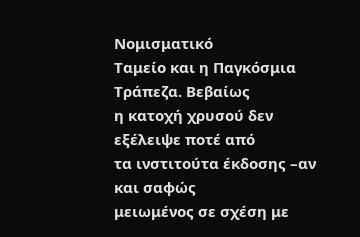Νομισματικό
Ταμείο και η Παγκόσμια Τράπεζα. Βεβαίως
η κατοχή χρυσού δεν εξέλειψε ποτέ από
τα ινστιτούτα έκδοσης –αν και σαφώς
μειωμένος σε σχέση με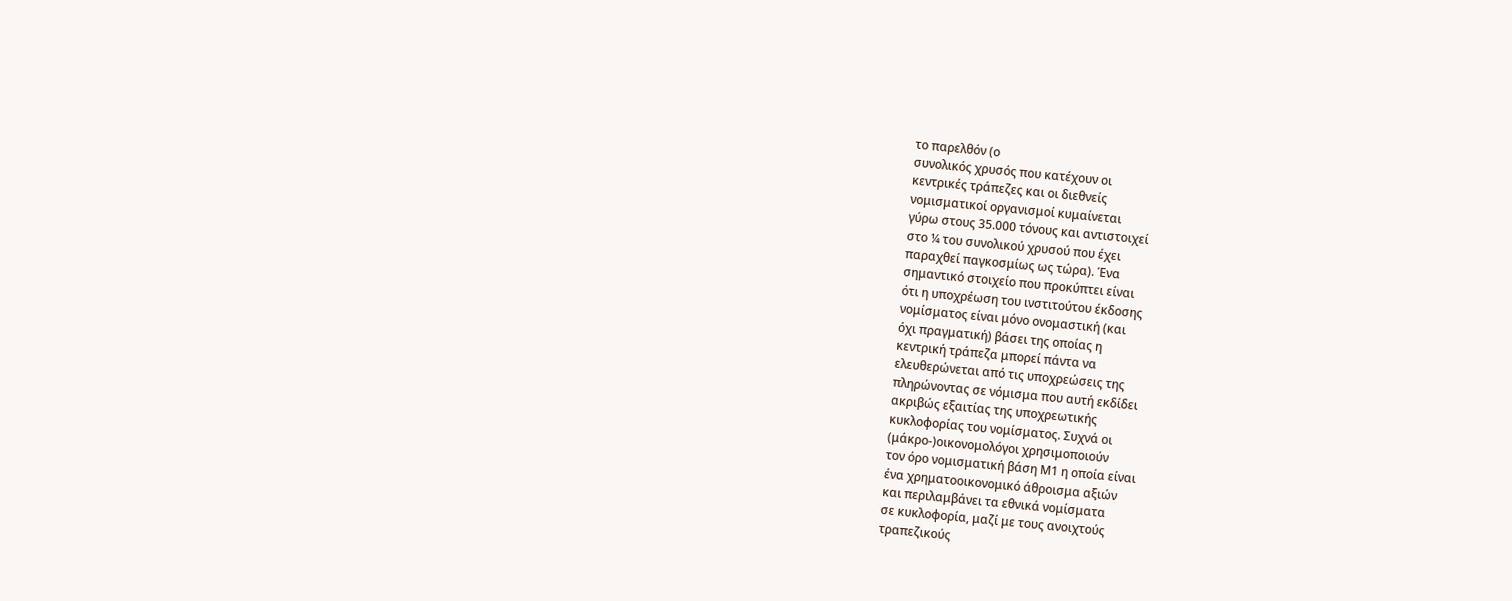το παρελθόν (ο
συνολικός χρυσός που κατέχουν οι
κεντρικές τράπεζες και οι διεθνείς
νομισματικοί οργανισμοί κυμαίνεται
γύρω στους 35.000 τόνους και αντιστοιχεί
στο ¼ του συνολικού χρυσού που έχει
παραχθεί παγκοσμίως ως τώρα). Ένα
σημαντικό στοιχείο που προκύπτει είναι
ότι η υποχρέωση του ινστιτούτου έκδοσης
νομίσματος είναι μόνο ονομαστική (και
όχι πραγματική) βάσει της οποίας η
κεντρική τράπεζα μπορεί πάντα να
ελευθερώνεται από τις υποχρεώσεις της
πληρώνοντας σε νόμισμα που αυτή εκδίδει
ακριβώς εξαιτίας της υποχρεωτικής
κυκλοφορίας του νομίσματος. Συχνά οι
(μάκρο-)οικονομολόγοι χρησιμοποιούν
τον όρο νομισματική βάση Μ1 η οποία είναι
ένα χρηματοοικονομικό άθροισμα αξιών
και περιλαμβάνει τα εθνικά νομίσματα
σε κυκλοφορία, μαζί με τους ανοιχτούς
τραπεζικούς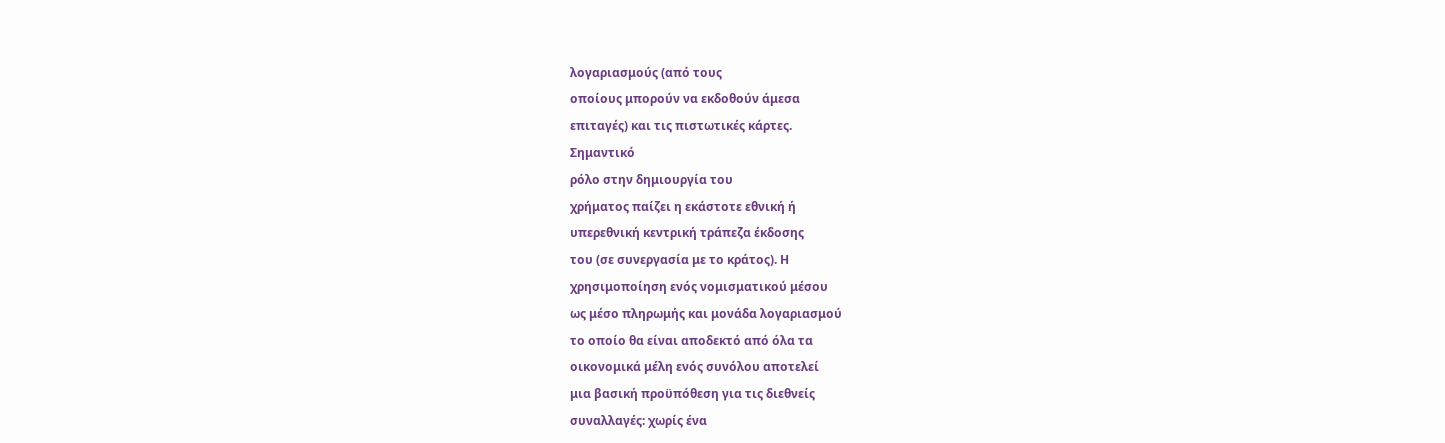λογαριασμούς (από τους
οποίους μπορούν να εκδοθούν άμεσα
επιταγές) και τις πιστωτικές κάρτες.
Σημαντικό
ρόλο στην δημιουργία του
χρήματος παίζει η εκάστοτε εθνική ή
υπερεθνική κεντρική τράπεζα έκδοσης
του (σε συνεργασία με το κράτος). Η
χρησιμοποίηση ενός νομισματικού μέσου
ως μέσο πληρωμής και μονάδα λογαριασμού
το οποίο θα είναι αποδεκτό από όλα τα
οικονομικά μέλη ενός συνόλου αποτελεί
μια βασική προϋπόθεση για τις διεθνείς
συναλλαγές: χωρίς ένα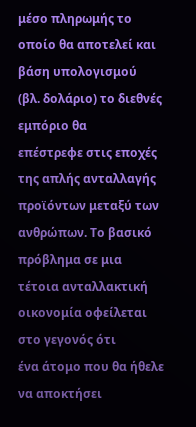μέσο πληρωμής το
οποίο θα αποτελεί και βάση υπολογισμού
(βλ. δολάριο) το διεθνές εμπόριο θα
επέστρεφε στις εποχές της απλής ανταλλαγής
προϊόντων μεταξύ των ανθρώπων. Το βασικό
πρόβλημα σε μια τέτοια ανταλλακτική
οικονομία οφείλεται στο γεγονός ότι
ένα άτομο που θα ήθελε να αποκτήσει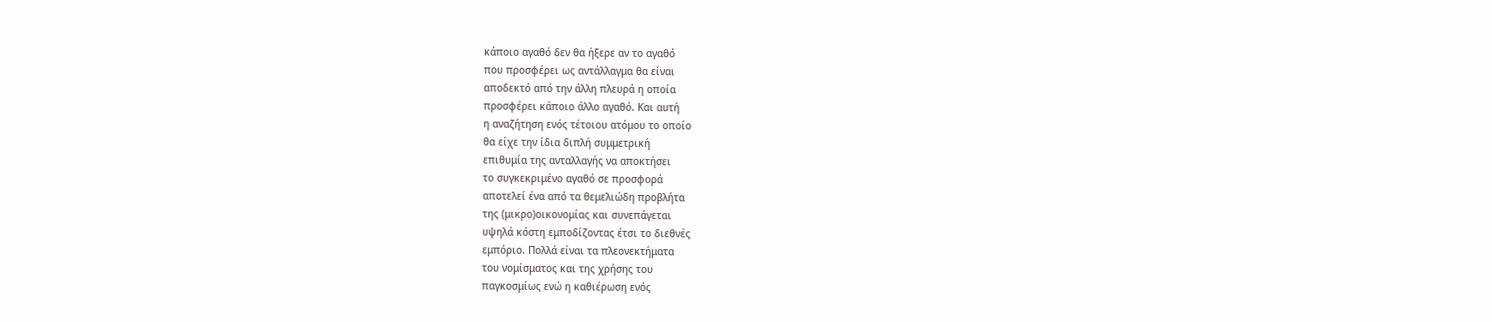κάποιο αγαθό δεν θα ήξερε αν το αγαθό
που προσφέρει ως αντάλλαγμα θα είναι
αποδεκτό από την άλλη πλευρά η οποία
προσφέρει κάποιο άλλο αγαθό. Και αυτή
η αναζήτηση ενός τέτοιου ατόμου το οποίο
θα είχε την ίδια διπλή συμμετρική
επιθυμία της ανταλλαγής να αποκτήσει
το συγκεκριμένο αγαθό σε προσφορά
αποτελεί ένα από τα θεμελιώδη προβλήτα
της (μικρο)οικονομίας και συνεπάγεται
υψηλά κόστη εμποδίζοντας έτσι το διεθνές
εμπόριο. Πολλά είναι τα πλεονεκτήματα
του νομίσματος και της χρήσης του
παγκοσμίως ενώ η καθιέρωση ενός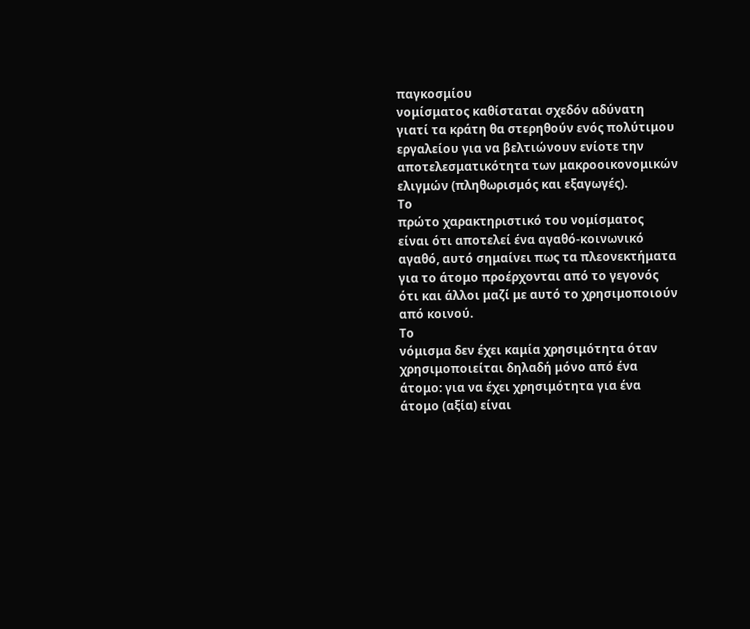παγκοσμίου
νομίσματος καθίσταται σχεδόν αδύνατη
γιατί τα κράτη θα στερηθούν ενός πολύτιμου
εργαλείου για να βελτιώνουν ενίοτε την
αποτελεσματικότητα των μακροοικονομικών
ελιγμών (πληθωρισμός και εξαγωγές).
Το
πρώτο χαρακτηριστικό του νομίσματος
είναι ότι αποτελεί ένα αγαθό-κοινωνικό
αγαθό, αυτό σημαίνει πως τα πλεονεκτήματα
για το άτομο προέρχονται από το γεγονός
ότι και άλλοι μαζί με αυτό το χρησιμοποιούν
από κοινού.
Το
νόμισμα δεν έχει καμία χρησιμότητα όταν
χρησιμοποιείται δηλαδή μόνο από ένα
άτομο: για να έχει χρησιμότητα για ένα
άτομο (αξία) είναι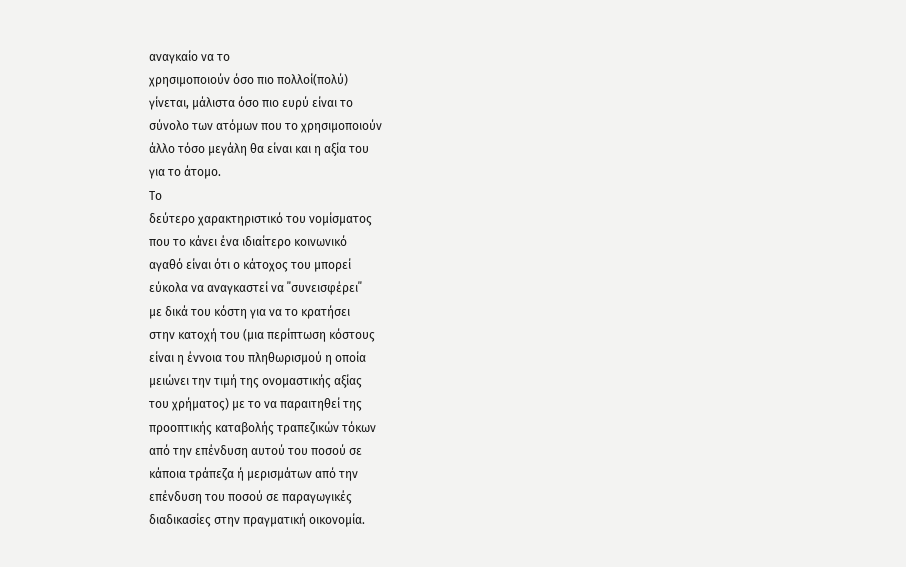αναγκαίο να το
χρησιμοποιούν όσο πιο πολλοί(πολύ)
γίνεται, μάλιστα όσο πιο ευρύ είναι το
σύνολο των ατόμων που το χρησιμοποιούν
άλλο τόσο μεγάλη θα είναι και η αξία του
για το άτομο.
Το
δεύτερο χαρακτηριστικό του νομίσματος
που το κάνει ένα ιδιαίτερο κοινωνικό
αγαθό είναι ότι ο κάτοχος του μπορεί
εύκολα να αναγκαστεί να ΄΄συνεισφέρει΄΄
με δικά του κόστη για να το κρατήσει
στην κατοχή του (μια περίπτωση κόστους
είναι η έννοια του πληθωρισμού η οποία
μειώνει την τιμή της ονομαστικής αξίας
του χρήματος) με το να παραιτηθεί της
προοπτικής καταβολής τραπεζικών τόκων
από την επένδυση αυτού του ποσού σε
κάποια τράπεζα ή μερισμάτων από την
επένδυση του ποσού σε παραγωγικές
διαδικασίες στην πραγματική οικονομία.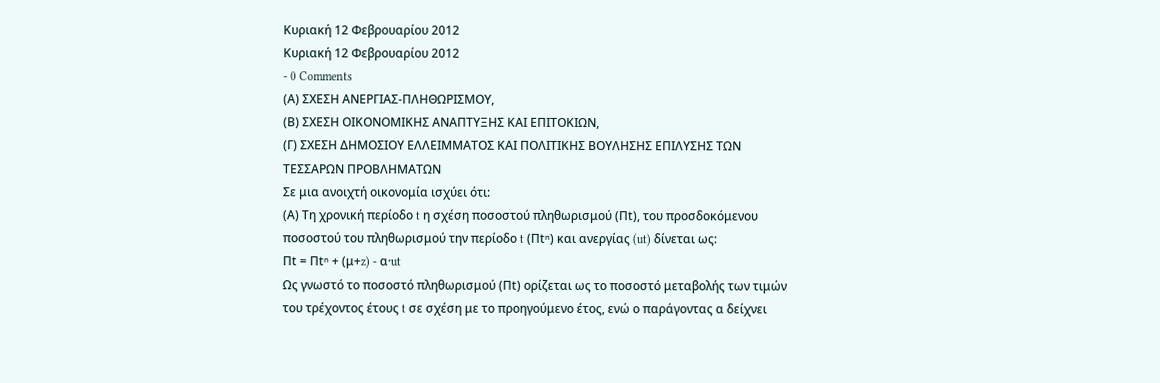Κυριακή 12 Φεβρουαρίου 2012
Κυριακή 12 Φεβρουαρίου 2012
- 0 Comments
(Α) ΣΧΕΣΗ ΑΝΕΡΓΙΑΣ-ΠΛΗΘΩΡΙΣΜΟΥ,
(Β) ΣΧΕΣΗ ΟΙΚΟΝΟΜΙΚΗΣ ΑΝΑΠΤΥΞΗΣ ΚΑΙ ΕΠΙΤΟΚΙΩΝ,
(Γ) ΣΧΕΣΗ ΔΗΜΟΣΙΟΥ ΕΛΛΕΙΜΜΑΤΟΣ ΚΑΙ ΠΟΛΙΤΙΚΗΣ ΒΟΥΛΗΣΗΣ ΕΠΙΛΥΣΗΣ ΤΩΝ ΤΕΣΣΑΡΩΝ ΠΡΟΒΛΗΜΑΤΩΝ
Σε μια ανοιχτή οικονομία ισχύει ότι:
(Α) Τη χρονική περίοδο t η σχέση ποσοστού πληθωρισμού (Πt), του προσδοκόμενου ποσοστού του πληθωρισμού την περίοδο t (Πtⁿ) και ανεργίας (ut) δίνεται ως:
Πt = Πtⁿ + (μ+z) - α·ut
Ως γνωστό το ποσοστό πληθωρισμού (Πt) ορίζεται ως το ποσοστό μεταβολής των τιμών του τρέχοντος έτους t σε σχέση με το προηγούμενο έτος, ενώ ο παράγοντας α δείχνει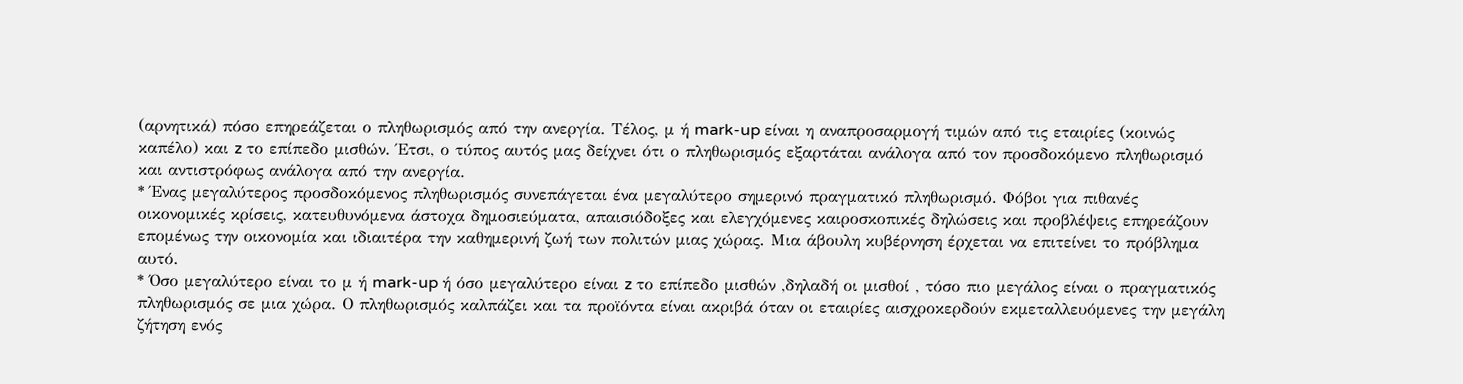(αρνητικά) πόσο επηρεάζεται ο πληθωρισμός από την ανεργία. Τέλος, μ ή mark-up είναι η αναπροσαρμογή τιμών από τις εταιρίες (κοινώς καπέλο) και z το επίπεδο μισθών. Έτσι, ο τύπος αυτός μας δείχνει ότι ο πληθωρισμός εξαρτάται ανάλογα από τον προσδοκόμενο πληθωρισμό και αντιστρόφως ανάλογα από την ανεργία.
* Ένας μεγαλύτερος προσδοκόμενος πληθωρισμός συνεπάγεται ένα μεγαλύτερο σημερινό πραγματικό πληθωρισμό. Φόβοι για πιθανές οικονομικές κρίσεις, κατευθυνόμενα άστοχα δημοσιεύματα, απαισιόδοξες και ελεγχόμενες καιροσκοπικές δηλώσεις και προβλέψεις επηρεάζουν επομένως την οικονομία και ιδιαιτέρα την καθημερινή ζωή των πολιτών μιας χώρας. Μια άβουλη κυβέρνηση έρχεται να επιτείνει το πρόβλημα αυτό.
* Όσο μεγαλύτερο είναι το μ ή mark-up ή όσο μεγαλύτερο είναι z το επίπεδο μισθών ,δηλαδή οι μισθοί , τόσο πιο μεγάλος είναι ο πραγματικός πληθωρισμός σε μια χώρα. Ο πληθωρισμός καλπάζει και τα προϊόντα είναι ακριβά όταν οι εταιρίες αισχροκερδούν εκμεταλλευόμενες την μεγάλη ζήτηση ενός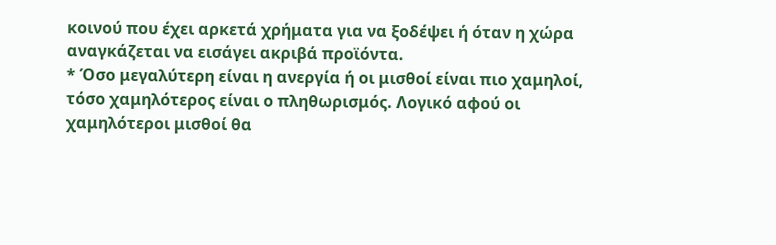κοινού που έχει αρκετά χρήματα για να ξοδέψει ή όταν η χώρα αναγκάζεται να εισάγει ακριβά προϊόντα.
* Όσο μεγαλύτερη είναι η ανεργία ή οι μισθοί είναι πιο χαμηλοί, τόσο χαμηλότερος είναι ο πληθωρισμός. Λογικό αφού οι χαμηλότεροι μισθοί θα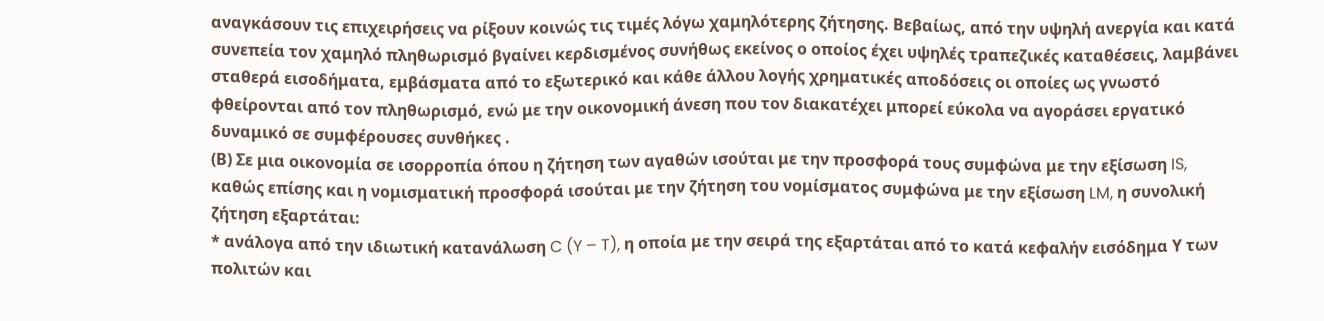αναγκάσουν τις επιχειρήσεις να ρίξουν κοινώς τις τιμές λόγω χαμηλότερης ζήτησης. Βεβαίως, από την υψηλή ανεργία και κατά συνεπεία τον χαμηλό πληθωρισμό βγαίνει κερδισμένος συνήθως εκείνος ο οποίος έχει υψηλές τραπεζικές καταθέσεις, λαμβάνει σταθερά εισοδήματα, εμβάσματα από το εξωτερικό και κάθε άλλου λογής χρηματικές αποδόσεις οι οποίες ως γνωστό φθείρονται από τον πληθωρισμό, ενώ με την οικονομική άνεση που τον διακατέχει μπορεί εύκολα να αγοράσει εργατικό δυναμικό σε συμφέρουσες συνθήκες .
(Β) Σε μια οικονομία σε ισορροπία όπου η ζήτηση των αγαθών ισούται με την προσφορά τους συμφώνα με την εξίσωση IS, καθώς επίσης και η νομισματική προσφορά ισούται με την ζήτηση του νομίσματος συμφώνα με την εξίσωση LM, η συνολική ζήτηση εξαρτάται:
* ανάλογα από την ιδιωτική κατανάλωση C (Y – T), η οποία με την σειρά της εξαρτάται από το κατά κεφαλήν εισόδημα Υ των πολιτών και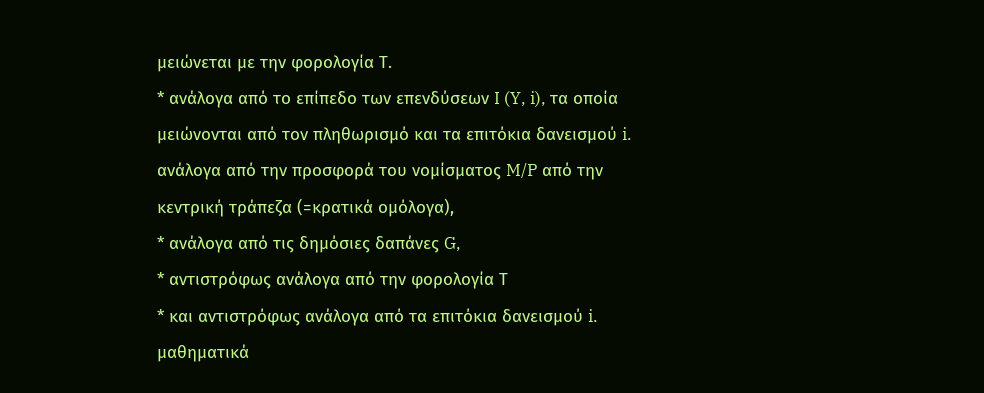μειώνεται με την φορολογία Τ.
* ανάλογα από το επίπεδο των επενδύσεων I (Y, i), τα οποία μειώνονται από τον πληθωρισμό και τα επιτόκια δανεισμού i.
ανάλογα από την προσφορά του νομίσματος M/P από την κεντρική τράπεζα (=κρατικά ομόλογα),
* ανάλογα από τις δημόσιες δαπάνες G,
* αντιστρόφως ανάλογα από την φορολογία Τ
* και αντιστρόφως ανάλογα από τα επιτόκια δανεισμού i.
μαθηματικά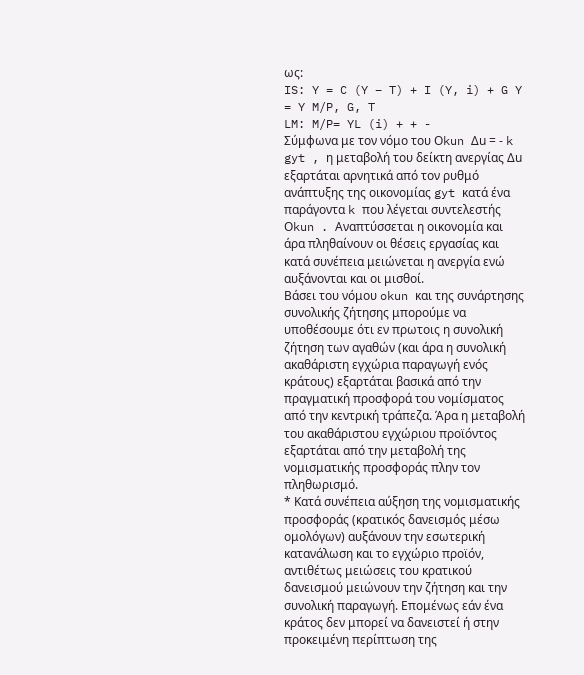ως:
IS: Y = C (Y – T) + I (Y, i) + G Y = Y M/P, G, T
LM: M/P= YL (i) + + -
Σύμφωνα με τον νόμο του Οkun Δu = - k gyt , η μεταβολή του δείκτη ανεργίας Δu εξαρτάται αρνητικά από τον ρυθμό ανάπτυξης της οικονομίας gyt κατά ένα παράγοντα k που λέγεται συντελεστής Οkun . Αναπτύσσεται η οικονομία και άρα πληθαίνουν οι θέσεις εργασίας και κατά συνέπεια μειώνεται η ανεργία ενώ αυξάνονται και οι μισθοί.
Βάσει του νόμου okun και της συνάρτησης συνολικής ζήτησης μπορούμε να υποθέσουμε ότι εν πρωτοις η συνολική ζήτηση των αγαθών (και άρα η συνολική ακαθάριστη εγχώρια παραγωγή ενός κράτους) εξαρτάται βασικά από την πραγματική προσφορά του νομίσματος από την κεντρική τράπεζα. Άρα η μεταβολή του ακαθάριστου εγχώριου προϊόντος εξαρτάται από την μεταβολή της νομισματικής προσφοράς πλην τον πληθωρισμό.
* Κατά συνέπεια αύξηση της νομισματικής προσφοράς (κρατικός δανεισμός μέσω ομολόγων) αυξάνουν την εσωτερική κατανάλωση και το εγχώριο προϊόν, αντιθέτως μειώσεις του κρατικού δανεισμού μειώνουν την ζήτηση και την συνολική παραγωγή. Επομένως εάν ένα κράτος δεν μπορεί να δανειστεί ή στην προκειμένη περίπτωση της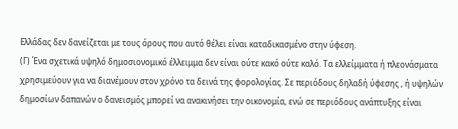Ελλάδας δεν δανείζεται με τους όρους που αυτό θέλει είναι καταδικασμένο στην ύφεση.
(Γ) Ένα σχετικά υψηλό δημοσιονομικό έλλειμμα δεν είναι ούτε κακό ούτε καλό. Τα ελλείμματα ή πλεονάσματα χρησιμεύουν για να διανέμουν στον χρόνο τα δεινά της φορολογίας. Σε περιόδους δηλαδή ύφεσης , ή υψηλών δημοσίων δαπανών ο δανεισμός μπορεί να ανακινήσει την οικονομία, ενώ σε περιόδους ανάπτυξης είναι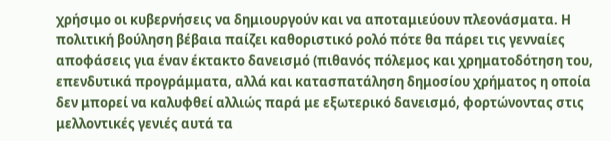χρήσιμο οι κυβερνήσεις να δημιουργούν και να αποταμιεύουν πλεονάσματα. Η πολιτική βούληση βέβαια παίζει καθοριστικό ρολό πότε θα πάρει τις γενναίες αποφάσεις για έναν έκτακτο δανεισμό (πιθανός πόλεμος και χρηματοδότηση του, επενδυτικά προγράμματα, αλλά και κατασπατάληση δημοσίου χρήματος η οποία δεν μπορεί να καλυφθεί αλλιώς παρά με εξωτερικό δανεισμό, φορτώνοντας στις μελλοντικές γενιές αυτά τα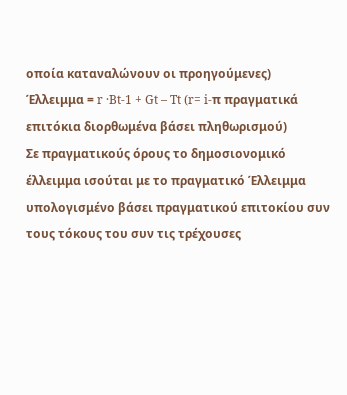οποία καταναλώνουν οι προηγούμενες)
Έλλειμμα = r ·Bt-1 + Gt – Tt (r= i-π πραγματικά επιτόκια διορθωμένα βάσει πληθωρισμού)
Σε πραγματικούς όρους το δημοσιονομικό έλλειμμα ισούται με το πραγματικό Έλλειμμα υπολογισμένο βάσει πραγματικού επιτοκίου συν τους τόκους του συν τις τρέχουσες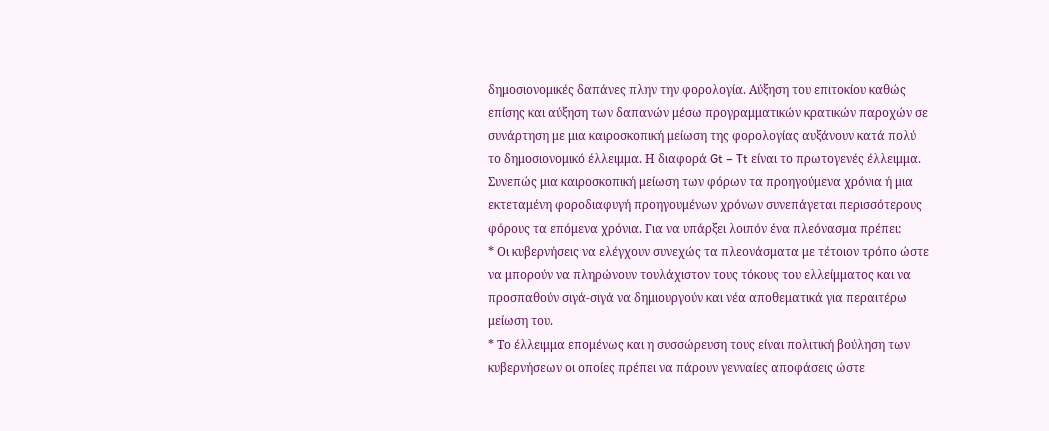δημοσιονομικές δαπάνες πλην την φορολογία. Αύξηση του επιτοκίου καθώς επίσης και αύξηση των δαπανών μέσω προγραμματικών κρατικών παροχών σε συνάρτηση με μια καιροσκοπική μείωση της φορολογίας αυξάνουν κατά πολύ το δημοσιονομικό έλλειμμα. Η διαφορά Gt – Tt είναι το πρωτογενές έλλειμμα. Συνεπώς μια καιροσκοπική μείωση των φόρων τα προηγούμενα χρόνια ή μια εκτεταμένη φοροδιαφυγή προηγουμένων χρόνων συνεπάγεται περισσότερους φόρους τα επόμενα χρόνια. Για να υπάρξει λοιπόν ένα πλεόνασμα πρέπει:
* Οι κυβερνήσεις να ελέγχουν συνεχώς τα πλεονάσματα με τέτοιον τρόπο ώστε να μπορούν να πληρώνουν τουλάχιστον τους τόκους του ελλείμματος και να προσπαθούν σιγά-σιγά να δημιουργούν και νέα αποθεματικά για περαιτέρω μείωση του.
* Το έλλειμμα επομένως και η συσσώρευση τους είναι πολιτική βούληση των κυβερνήσεων οι οποίες πρέπει να πάρουν γενναίες αποφάσεις ώστε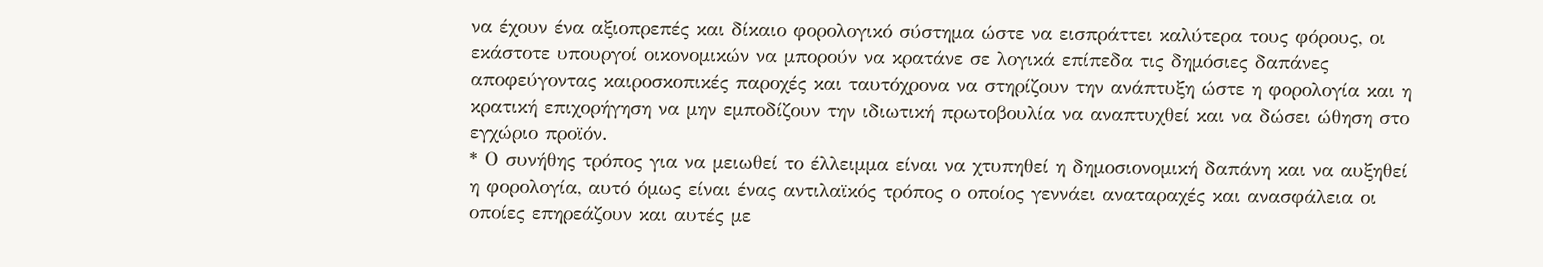να έχουν ένα αξιοπρεπές και δίκαιο φορολογικό σύστημα ώστε να εισπράττει καλύτερα τους φόρους, οι εκάστοτε υπουργοί οικονομικών να μπορούν να κρατάνε σε λογικά επίπεδα τις δημόσιες δαπάνες αποφεύγοντας καιροσκοπικές παροχές και ταυτόχρονα να στηρίζουν την ανάπτυξη ώστε η φορολογία και η κρατική επιχορήγηση να μην εμποδίζουν την ιδιωτική πρωτοβουλία να αναπτυχθεί και να δώσει ώθηση στο εγχώριο προϊόν.
* Ο συνήθης τρόπος για να μειωθεί το έλλειμμα είναι να χτυπηθεί η δημοσιονομική δαπάνη και να αυξηθεί η φορολογία, αυτό όμως είναι ένας αντιλαϊκός τρόπος ο οποίος γεννάει αναταραχές και ανασφάλεια οι οποίες επηρεάζουν και αυτές με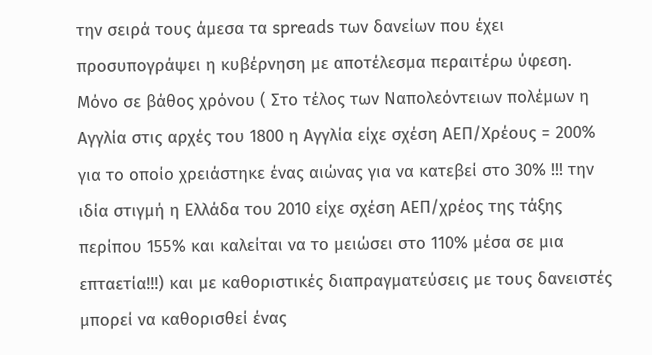την σειρά τους άμεσα τα spreads των δανείων που έχει προσυπογράψει η κυβέρνηση με αποτέλεσμα περαιτέρω ύφεση. Μόνο σε βάθος χρόνου ( Στο τέλος των Ναπολεόντειων πολέμων η Αγγλία στις αρχές του 1800 η Αγγλία είχε σχέση ΑΕΠ/Χρέους = 200% για το οποίο χρειάστηκε ένας αιώνας για να κατεβεί στο 30% !!! την ιδία στιγμή η Ελλάδα του 2010 είχε σχέση ΑΕΠ/χρέος της τάξης περίπου 155% και καλείται να το μειώσει στο 110% μέσα σε μια επταετία!!!) και με καθοριστικές διαπραγματεύσεις με τους δανειστές μπορεί να καθορισθεί ένας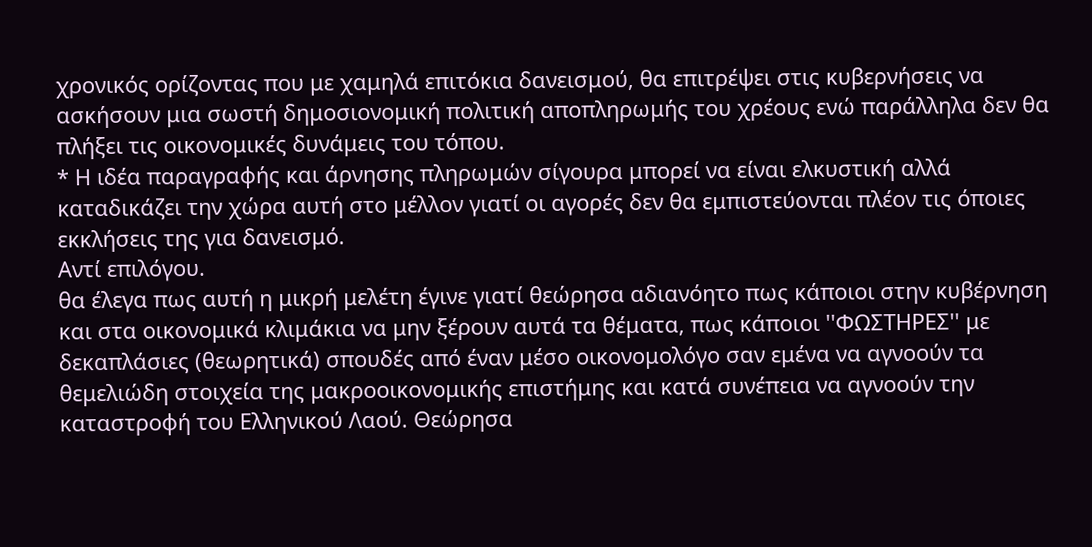χρονικός ορίζοντας που με χαμηλά επιτόκια δανεισμού, θα επιτρέψει στις κυβερνήσεις να ασκήσουν μια σωστή δημοσιονομική πολιτική αποπληρωμής του χρέους ενώ παράλληλα δεν θα πλήξει τις οικονομικές δυνάμεις του τόπου.
* Η ιδέα παραγραφής και άρνησης πληρωμών σίγουρα μπορεί να είναι ελκυστική αλλά καταδικάζει την χώρα αυτή στο μέλλον γιατί οι αγορές δεν θα εμπιστεύονται πλέον τις όποιες εκκλήσεις της για δανεισμό.
Αντί επιλόγου.
θα έλεγα πως αυτή η μικρή μελέτη έγινε γιατί θεώρησα αδιανόητο πως κάποιοι στην κυβέρνηση και στα οικονομικά κλιμάκια να μην ξέρουν αυτά τα θέματα, πως κάποιοι ''ΦΩΣΤΗΡΕΣ'' με δεκαπλάσιες (θεωρητικά) σπουδές από έναν μέσο οικονομολόγο σαν εμένα να αγνοούν τα θεμελιώδη στοιχεία της μακροοικονομικής επιστήμης και κατά συνέπεια να αγνοούν την καταστροφή του Ελληνικού Λαού. Θεώρησα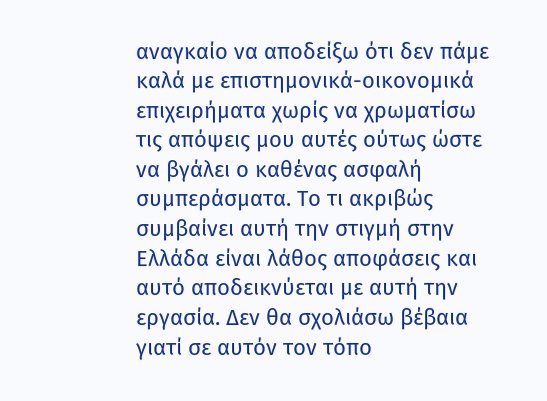αναγκαίο να αποδείξω ότι δεν πάμε καλά με επιστημονικά-οικονομικά επιχειρήματα χωρίς να χρωματίσω τις απόψεις μου αυτές ούτως ώστε να βγάλει ο καθένας ασφαλή συμπεράσματα. Το τι ακριβώς συμβαίνει αυτή την στιγμή στην Ελλάδα είναι λάθος αποφάσεις και αυτό αποδεικνύεται με αυτή την εργασία. Δεν θα σχολιάσω βέβαια γιατί σε αυτόν τον τόπο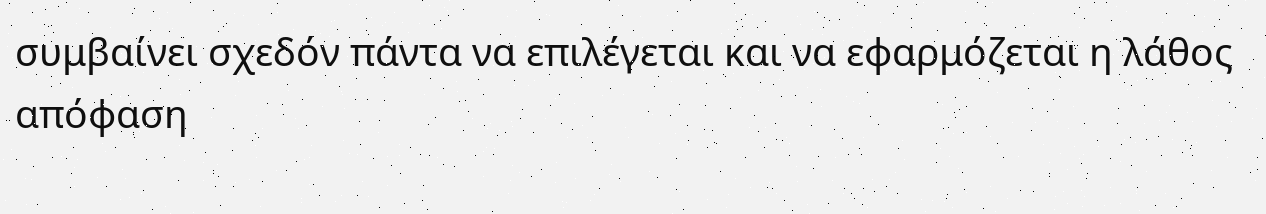συμβαίνει σχεδόν πάντα να επιλέγεται και να εφαρμόζεται η λάθος απόφαση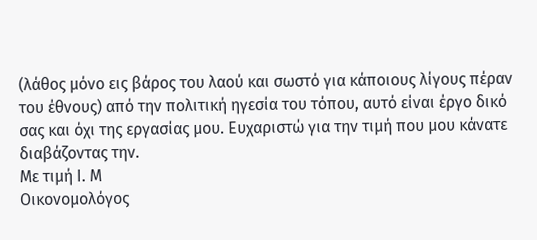(λάθος μόνο εις βάρος του λαού και σωστό για κάποιους λίγους πέραν του έθνους) από την πολιτική ηγεσία του τόπου, αυτό είναι έργο δικό σας και όχι της εργασίας μου. Ευχαριστώ για την τιμή που μου κάνατε διαβάζοντας την.
Με τιμή Ι. Μ
Οικονομολόγος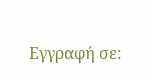Εγγραφή σε: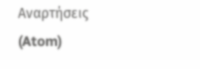Αναρτήσεις (Atom)